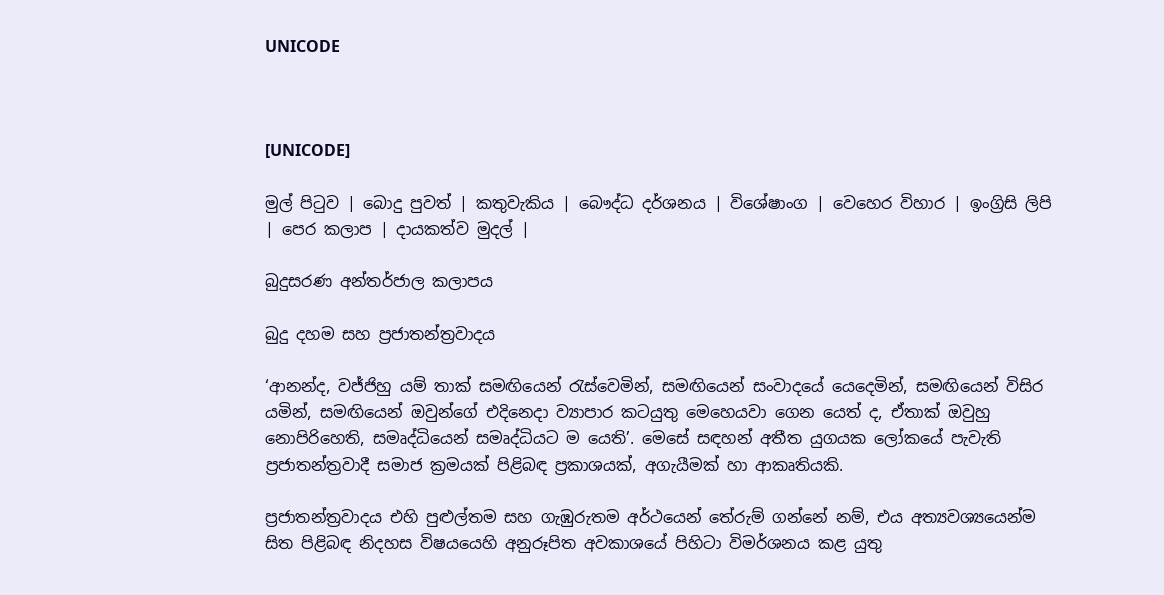UNICODE



[UNICODE]

මුල් පිටුව | බොදු පුවත් | කතුවැකිය | බෞද්ධ දර්ශනය | විශේෂාංග | වෙහෙර විහාර | ඉංග්‍රිසි ලිපි | පෙර කලාප | දායකත්ව මුදල් |

බුදුසරණ අන්තර්ජාල කලාපය

බුදු දහම සහ ප්‍රජාතන්ත්‍රවාදය

‘ආනන්ද, වජ්ජිහු යම් තාක් සමඟියෙන් රැස්වෙමින්, සමඟියෙන් සංවාදයේ යෙදෙමින්, සමඟියෙන් විසිර යමින්, සමඟියෙන් ඔවුන්ගේ එදිනෙදා ව්‍යාපාර කටයුතු මෙහෙයවා ගෙන යෙත් ද, ඒතාක් ඔවුහු නොපිරිහෙති, සමෘද්ධියෙන් සමෘද්ධියට ම යෙති’. මෙසේ සඳහන් අතීත යුගයක ලෝකයේ පැවැති ප්‍රජාතන්ත්‍රවාදී සමාජ ක්‍රමයක් පිළිබඳ ප්‍රකාශයක්, අගැයීමක් හා ආකෘතියකි.

ප්‍රජාතන්ත්‍රවාදය එහි පුළුල්තම සහ ගැඹුරුතම අර්ථයෙන් තේරුම් ගන්නේ නම්, එය අත්‍යවශ්‍යයෙන්ම සිත පිළිබඳ නිදහස විෂයයෙහි අනුරූපිත අවකාශයේ පිහිටා විමර්ශනය කළ යුතු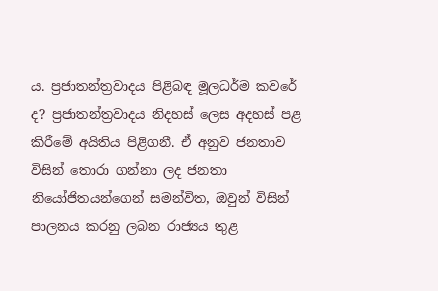ය. ප්‍රජාතන්ත්‍රවාදය පිළිබඳ මූලධර්ම කවරේ ද? ප්‍රජාතන්ත්‍රවාදය නිදහස් ලෙස අදහස් පළ කිරීමේ අයිතිය පිළිගනී. ඒ අනුව ජනතාව විසින් තොරා ගන්නා ලද ජනතා නියෝජිතයන්ගෙන් සමන්විත, ඔවුන් විසින් පාලනය කරනු ලබන රාජ්‍යය තුළ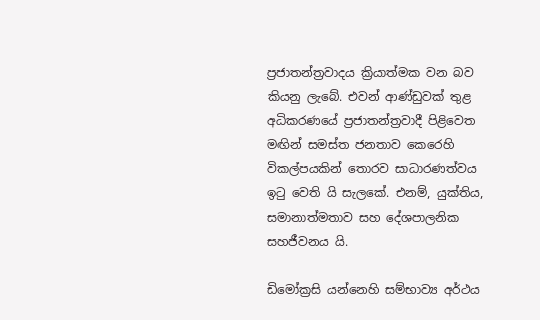ප්‍රජාතන්ත්‍රවාදය ක්‍රියාත්මක වන බව කියනු ලැබේ. එවන් ආණ්ඩුවක් තුළ අධිකරණයේ ප්‍රජාතන්ත්‍රවාදී පිළිවෙත මඟින් සමස්ත ජනතාව කෙරෙහි විකල්පයකින් තොරව සාධාරණත්වය ඉටු වෙති යි සැලකේ. එනම්, යුක්තිය, සමානාත්මතාව සහ දේශපාලනික සහජීවනය යි.

ඩිමෝක්‍රසි යන්නෙහි සම්භාව්‍ය අර්ථය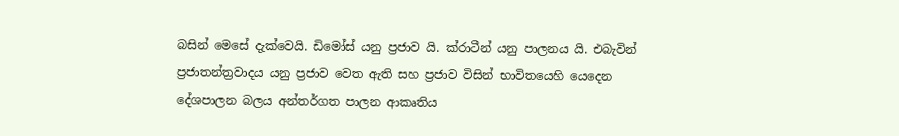බසින් මෙසේ දැක්වෙයි. ඩිමෝස් යනු ප්‍රජාව යි. ක්රාටීන් යනු පාලනය යි. එබැවින් ප්‍රජාතන්ත්‍රවාදය යනු ප්‍රජාව වෙත ඇති සහ ප්‍රජාව විසින් භාවිතයෙහි යෙදෙන දේශපාලන බලය අන්තර්ගත පාලන ආකෘතිය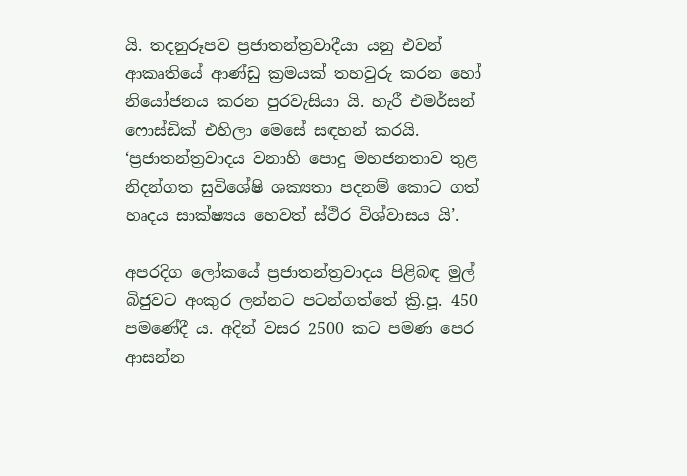යි. තදනුරූපව ප්‍රජාතන්ත්‍රවාදීයා යනු එවන් ආකෘතියේ ආණ්ඩු ක්‍රමයක් තහවුරු කරන හෝ නියෝජනය කරන පුරවැසියා යි. හැරී එමර්සන් ෆොස්ඩික් එහිලා මෙසේ සඳහන් කරයි. ‘ප්‍රජාතන්ත්‍රවාදය වනාහි පොදු මහජනතාව තුළ නිදන්ගත සුවිශේෂි ශක්‍යතා පදනම් කොට ගත් හෘදය සාක්ෂ්‍යය හෙවත් ස්ථිර විශ්වාසය යි’.

අපරදිග ලෝකයේ ප්‍රජාතන්ත්‍රවාදය පිළිබඳ මුල් බිජුවට අංකුර ලන්නට පටන්ගත්තේ ක්‍රි.පූ. 450 පමණේදී ය. අදින් වසර 2500 කට පමණ පෙර ආසන්න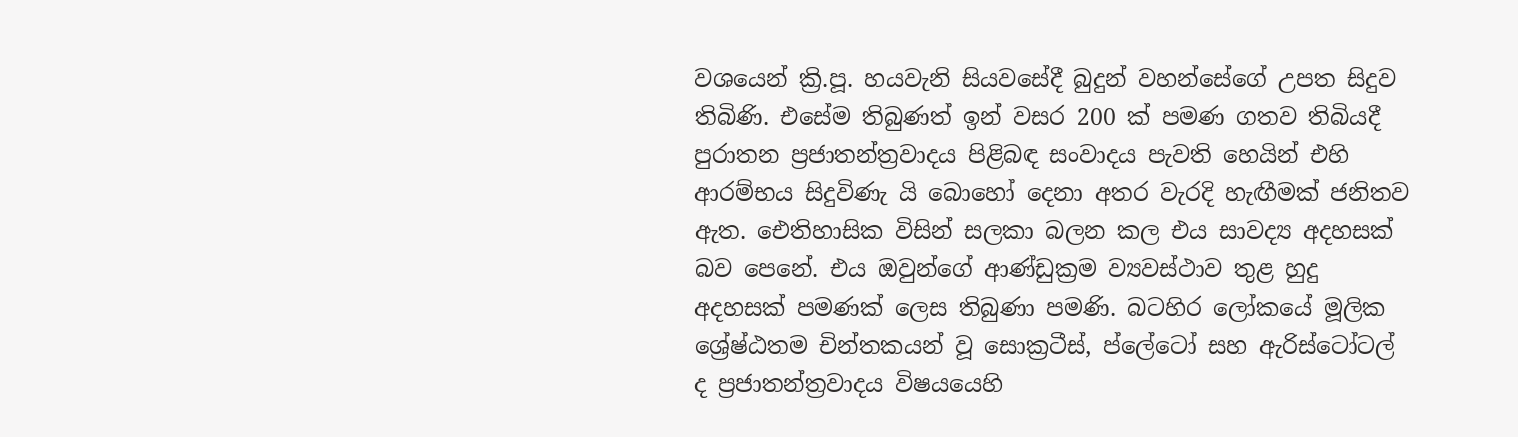වශයෙන් ක්‍රි.පූ. හයවැනි සියවසේදී බුදුන් වහන්සේගේ උපත සිදුව තිබිණි. එසේම තිබුණත් ඉන් වසර 200 ක් පමණ ගතව තිබියදී පුරාතන ප්‍රජාතන්ත්‍රවාදය පිළිබඳ සංවාදය පැවති හෙයින් එහි ආරම්භය සිදුවිණැ යි බොහෝ දෙනා අතර වැරදි හැඟීමක් ජනිතව ඇත. ඓතිහාසික විසින් සලකා බලන කල එය සාවද්‍ය අදහසක් බව පෙනේ. එය ඔවුන්ගේ ආණ්ඩුක්‍රම ව්‍යවස්ථාව තුළ හුදු අදහසක් පමණක් ලෙස තිබුණා පමණි. බටහිර ලෝකයේ මූලික ශ්‍රේෂ්ඨතම චින්තකයන් වූ සොක්‍රටීස්, ප්ලේටෝ සහ ඇරිස්ටෝටල් ද ප්‍රජාතන්ත්‍රවාදය විෂයයෙහි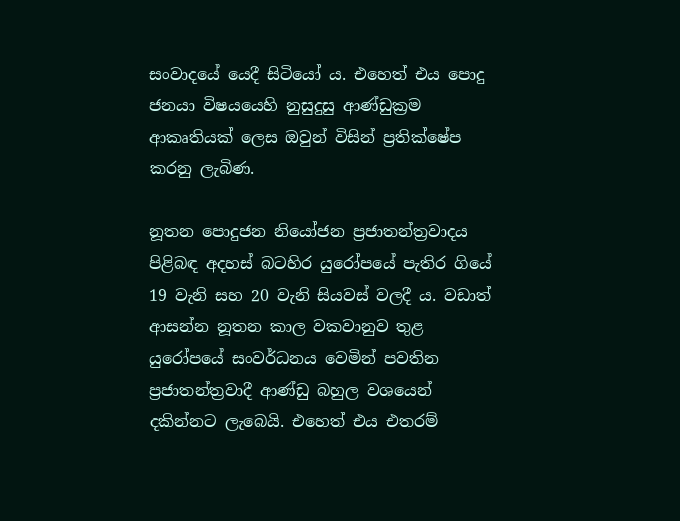සංවාදයේ යෙදී සිටියෝ ය. එහෙත් එය පොදු ජනයා විෂයයෙහි නුසුදුසු ආණ්ඩුක්‍රම ආකෘතියක් ලෙස ඔවුන් විසින් ප්‍රතික්ෂේප කරනු ලැබිණ.

නූතන පොදුජන නියෝජන ප්‍රජාතන්ත්‍රවාදය පිළිබඳ අදහස් බටහිර යුරෝපයේ පැතිර ගියේ 19 වැනි සහ 20 වැනි සියවස් වලදී ය. වඩාත් ආසන්න නූතන කාල වකවානුව තුළ යුරෝපයේ සංවර්ධනය වෙමින් පවතින ප්‍රජාතන්ත්‍රවාදී ආණ්ඩු බහුල වශයෙන් දකින්නට ලැබෙයි. එහෙත් එය එතරම්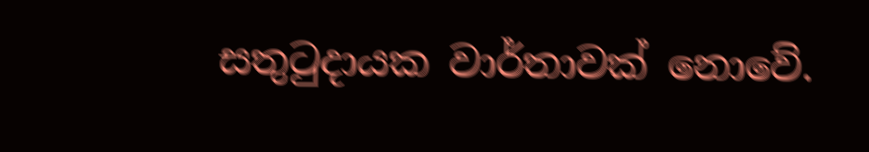සතුටුදායක වාර්තාවක් නොවේ.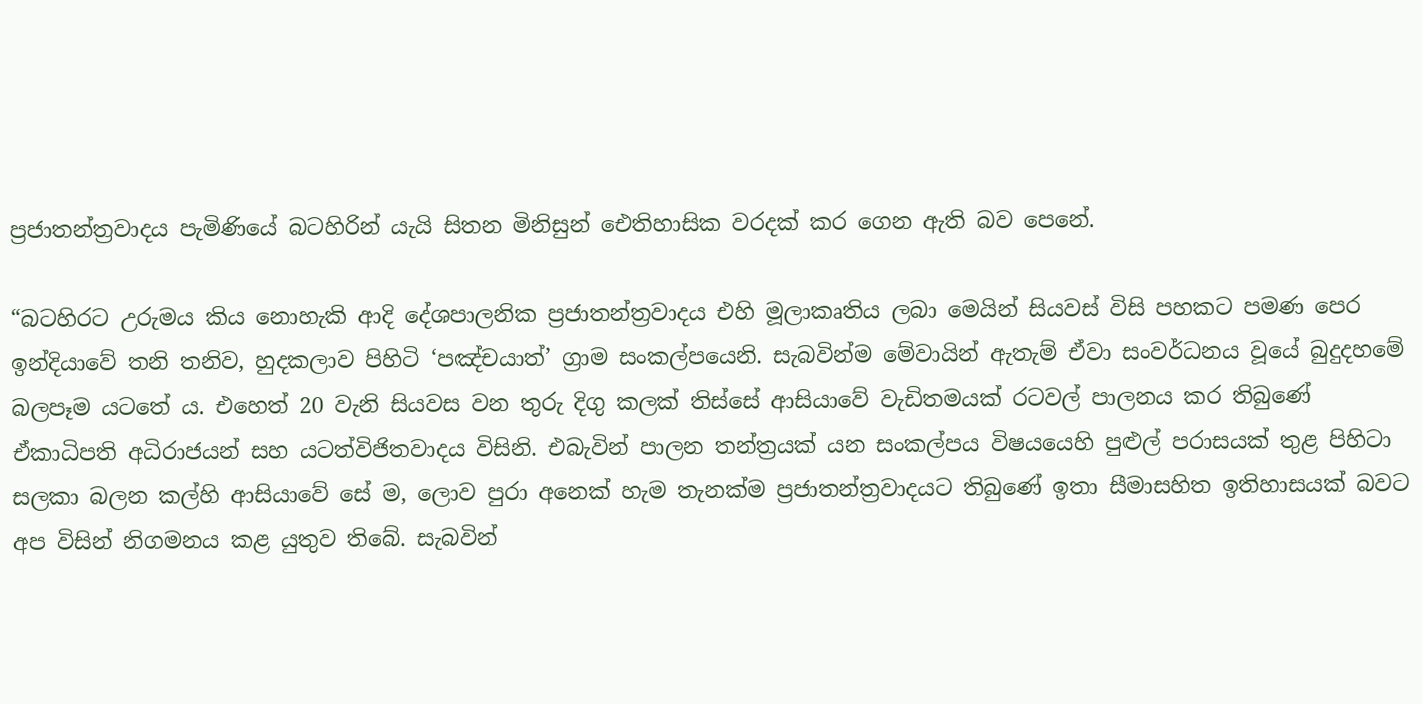ප්‍රජාතන්ත්‍රවාදය පැමිණියේ බටහිරින් යැයි සිතන මිනිසුන් ඓතිහාසික වරදක් කර ගෙන ඇති බව පෙනේ.

“බටහිරට උරුමය කිය නොහැකි ආදි දේශපාලනික ප්‍රජාතන්ත්‍රවාදය එහි මූලාකෘතිය ලබා මෙයින් සියවස් විසි පහකට පමණ පෙර ඉන්දියාවේ තනි තනිව, හුදකලාව පිහිටි ‘පඤ්චයාත්’ ග්‍රාම සංකල්පයෙනි. සැබවින්ම මේවායින් ඇතැම් ඒවා සංවර්ධනය වූයේ බුදුදහමේ බලපෑම යටතේ ය. එහෙත් 20 වැනි සියවස වන තුරු දිගු කලක් තිස්සේ ආසියාවේ වැඩිතමයක් රටවල් පාලනය කර තිබුණේ ඒකාධිපති අධිරාජයන් සහ යටත්විජිතවාදය විසිනි. එබැවින් පාලන තන්ත්‍රයක් යන සංකල්පය විෂයයෙහි පුළුල් පරාසයක් තුළ පිහිටා සලකා බලන කල්හි ආසියාවේ සේ ම, ලොව පුරා අනෙක් හැම තැනක්ම ප්‍රජාතන්ත්‍රවාදයට තිබුණේ ඉතා සීමාසහිත ඉතිහාසයක් බවට අප විසින් නිගමනය කළ යුතුව තිබේ. සැබවින්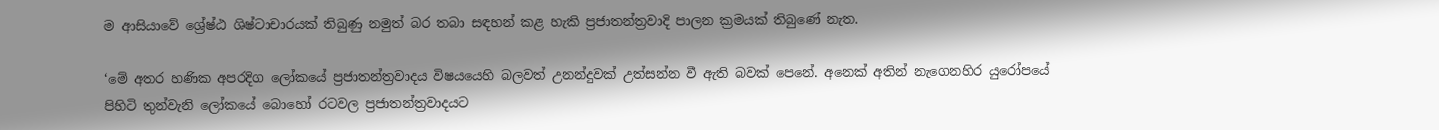ම ආසියාවේ ශ්‍රේෂ්ඨ ශිෂ්ටාචාරයක් තිබුණු නමුත් බර තබා සඳහන් කළ හැකි ප්‍රජාතන්ත්‍රවාදි පාලන ක්‍රමයක් තිබුණේ නැත.

‘මේ අතර හණික අපරදිග ලෝකයේ ප්‍රජාතන්ත්‍රවාදය විෂයයෙහි බලවත් උනන්දුවක් උත්සන්න වී ඇති බවක් පෙනේ. අනෙක් අතින් නැගෙනහිර යුරෝපයේ පිහිටි තුන්වැනි ලෝකයේ බොහෝ රටවල ප්‍රජාතන්ත්‍රවාදයට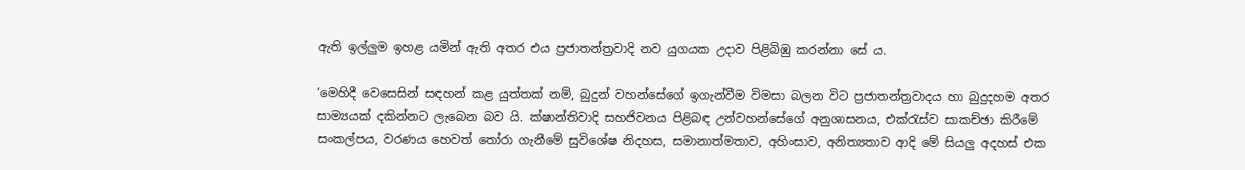ඇති ඉල්ලුම ඉහළ යමින් ඇති අතර එය ප්‍රජාතන්ත්‍රවාදි නව යුගයක උදාව පිළිබිඹු කරන්නා සේ ය.

‘මෙහිදී වෙසෙසින් සඳහන් කළ යුත්තක් නම්, බුදුන් වහන්සේගේ ඉගැන්වීම විමසා බලන විට ප්‍රජාතන්ත්‍රවාදය හා බුදුදහම අතර සාම්‍යයක් දකින්නට ලැබෙන බව යි. ක්ෂාන්තිවාදි සහජිවනය පිළිබඳ උන්වහන්සේගේ අනුශාසනය, එක්රැස්ව සාකච්ඡා කිරීමේ සංකල්පය, වරණය හෙවත් තෝරා ගැනීමේ සුවිශේෂ නිදහස, සමානාත්මතාව, අහිංසාව, අනිත්‍යතාව ආදි මේ සියලු අදහස් එක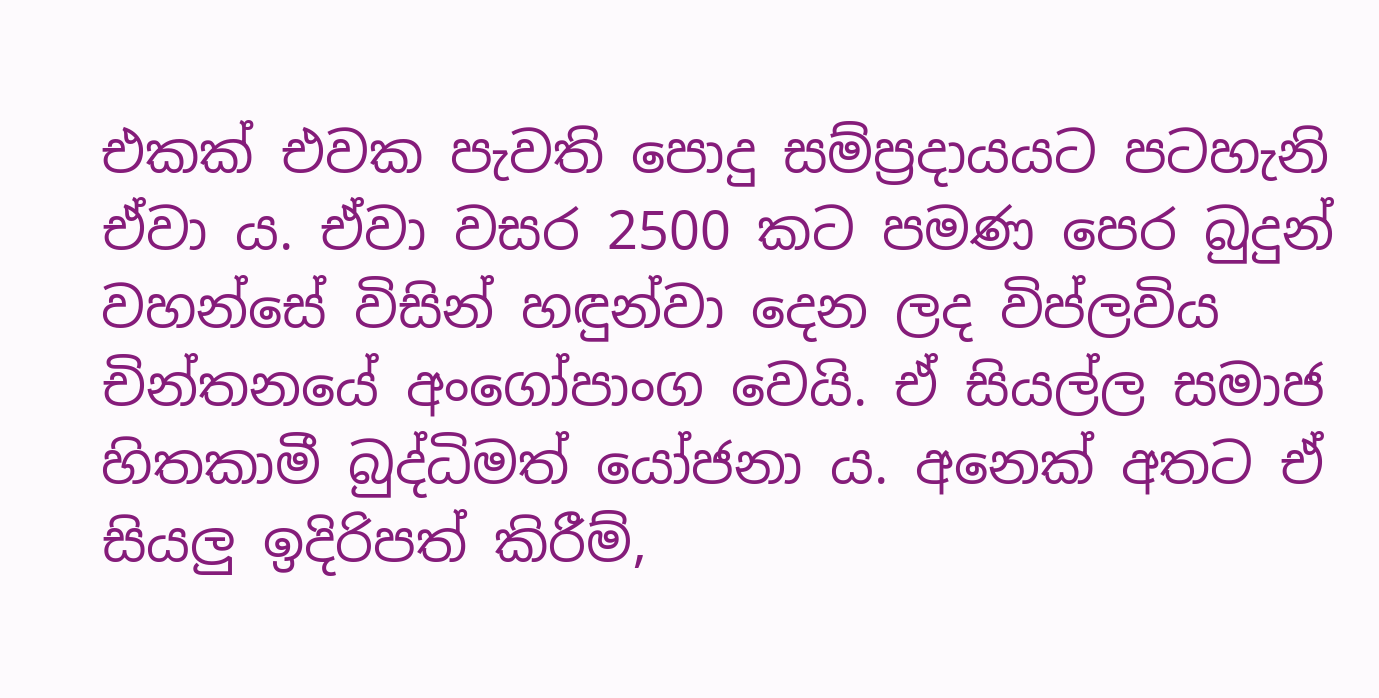එකක් එවක පැවති පොදු සම්ප්‍රදායයට පටහැනි ඒවා ය. ඒවා වසර 2500 කට පමණ පෙර බුදුන් වහන්සේ විසින් හඳුන්වා දෙන ලද විප්ලවිය චින්තනයේ අංගෝපාංග වෙයි. ඒ සියල්ල සමාජ හිතකාමී බුද්ධිමත් යෝජනා ය. අනෙක් අතට ඒ සියලු ඉදිරිපත් කිරීම්,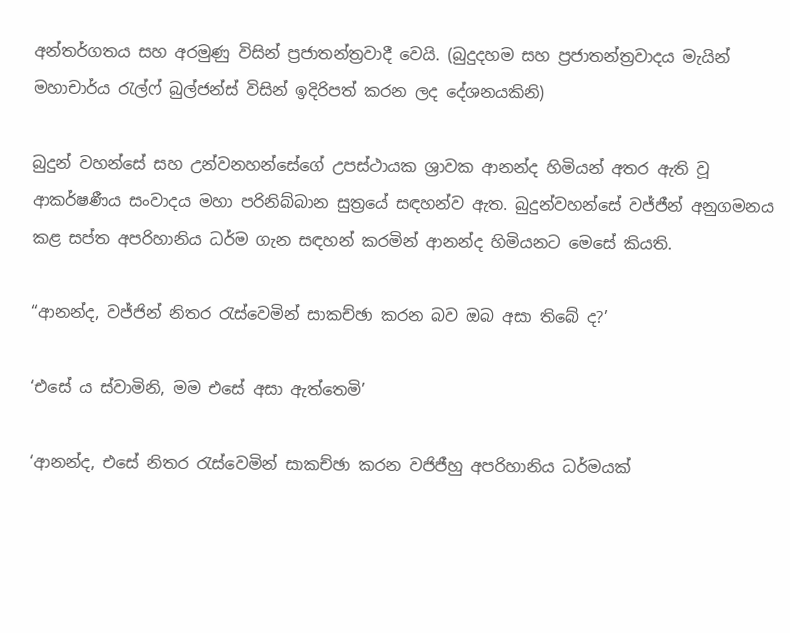අන්තර්ගතය සහ අරමුණු විසින් ප්‍රජාතන්ත්‍රවාදී වෙයි. (බුදුදහම සහ ප්‍රජාතන්ත්‍රවාදය මැයින් මහාචාර්ය රැල්ෆ් බුල්ජන්ස් විසින් ඉදිරිපත් කරන ලද දේශනයකිනි)

බුදුන් වහන්සේ සහ උන්වනහන්සේගේ උපස්ථායක ශ්‍රාවක ආනන්ද හිමියන් අතර ඇති වූ ආකර්ෂණීය සංවාදය මහා පරිනිබ්බාන සුත්‍රයේ සඳහන්ව ඇත. බුදුන්වහන්සේ වජ්ජීන් අනුගමනය කළ සප්ත අපරිහානිය ධර්ම ගැන සඳහන් කරමින් ආනන්ද හිමියනට මෙසේ කියති.

“ආනන්ද, වජ්ජින් නිතර රැස්වෙමින් සාකච්ඡා කරන බව ඔබ අසා තිබේ ද?’

‘එසේ ය ස්වාමිනි, මම එසේ අසා ඇත්තෙමි’

‘ආනන්ද, එසේ නිතර රැස්වෙමින් සාකච්ඡා කරන වජිජීහු අපරිහානිය ධර්මයක්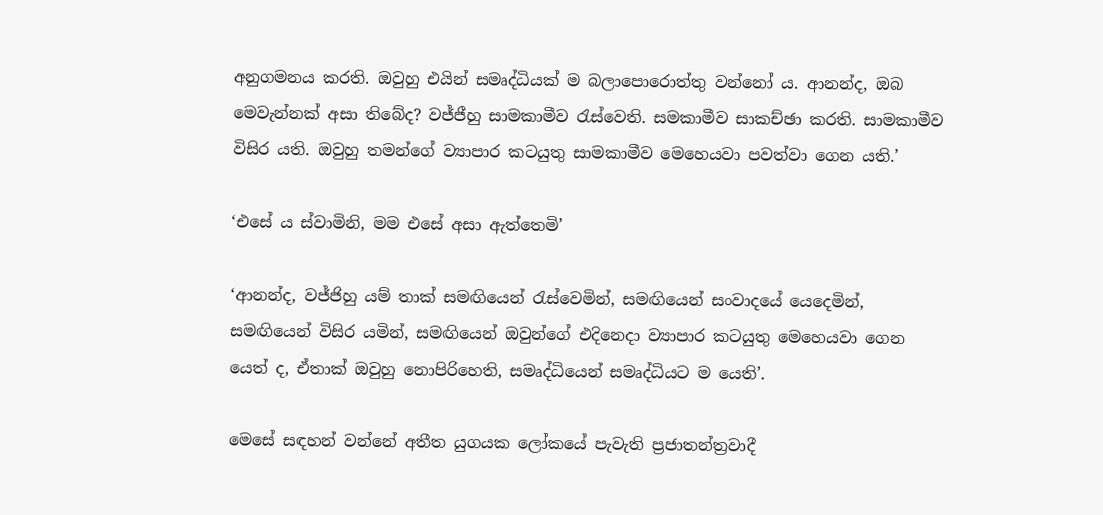අනුගමනය කරති. ඔවුහු එයින් සමෘද්ධියක් ම බලාපොරොත්තු වන්නෝ ය. ආනන්ද, ඔබ මෙවැන්නක් අසා තිබේද? වජ්ජීහු සාමකාමීව රැස්වෙති. සමකාමීව සාකච්ඡා කරති. සාමකාමීව විසිර යති. ඔවුහු තමන්ගේ ව්‍යාපාර කටයුතු සාමකාමීව මෙහෙයවා පවත්වා ගෙන යති.’

‘එසේ ය ස්වාමිනි, මම එසේ අසා ඇත්තෙමි’

‘ආනන්ද, වජ්ජිහු යම් තාක් සමඟියෙන් රැස්වෙමින්, සමඟියෙන් සංවාදයේ යෙදෙමින්, සමඟියෙන් විසිර යමින්, සමඟියෙන් ඔවුන්ගේ එදිනෙදා ව්‍යාපාර කටයුතු මෙහෙයවා ගෙන යෙත් ද, ඒතාක් ඔවුහු නොපිරිහෙති, සමෘද්ධියෙන් සමෘද්ධියට ම යෙති’.

මෙසේ සඳහන් වන්නේ අතීත යුගයක ලෝකයේ පැවැති ප්‍රජාතන්ත්‍රවාදී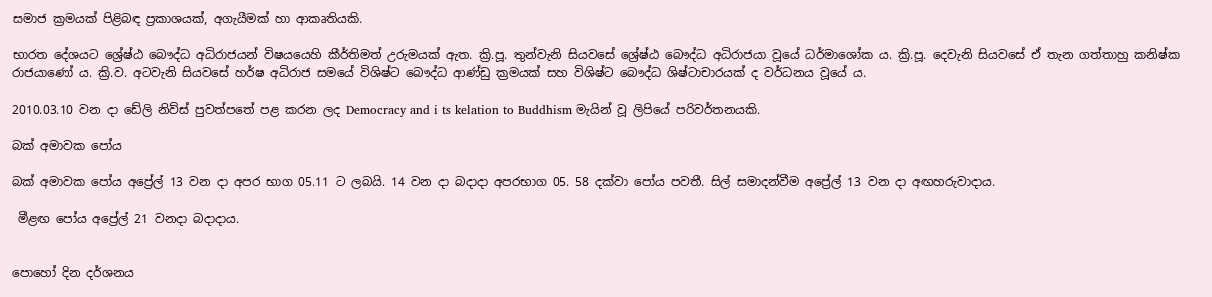සමාජ ක්‍රමයක් පිළිබඳ ප්‍රකාශයක්, අගැයීමක් හා ආකෘතියකි.

භාරත දේශයට ශ්‍රේෂ්ඨ බෞද්ධ අධිරාජයන් විෂයයෙහි කීර්තිමත් උරුමයක් ඇත. ක්‍රි.පූ. තුන්වැනි සියවසේ ශ්‍රේෂ්ඨ බෞද්ධ අධිරාජයා වූයේ ධර්මාශෝක ය. ක්‍රි.පූ. දෙවැනි සියවසේ ඒ තැන ගත්තාහු කනිෂ්ක රාජයාණෝ ය. ක්‍රි.ව. අටවැනි සියවසේ හර්ෂ අධිරාජ සමයේ විශිෂ්ට බෞද්ධ ආණ්ඩු ක්‍රමයක් සහ විශිෂ්ට බෞද්ධ ශිෂ්ටාචාරයක් ද වර්ධනය වූයේ ය.

2010.03.10 වන දා ඩේලි නිව්ස් පුවත්පතේ පළ කරන ලද Democracy and i ts kelation to Buddhism මැයින් වූ ලිපියේ පරිවර්තනයකි.

බක් අමාවක පෝය

බක් අමාවක පෝය අප්‍රේල් 13 වන දා අපර භාග 05.11 ට ලබයි. 14 වන දා බදාදා අපරභාග 05. 58 දක්වා පෝය පවතී. සිල් සමාදන්වීම අප්‍රේල් 13 වන දා අඟහරුවාදාය.

 මීළඟ පෝය අප්‍රේල් 21 වනදා බදාදාය.


පොහෝ දින දර්ශනය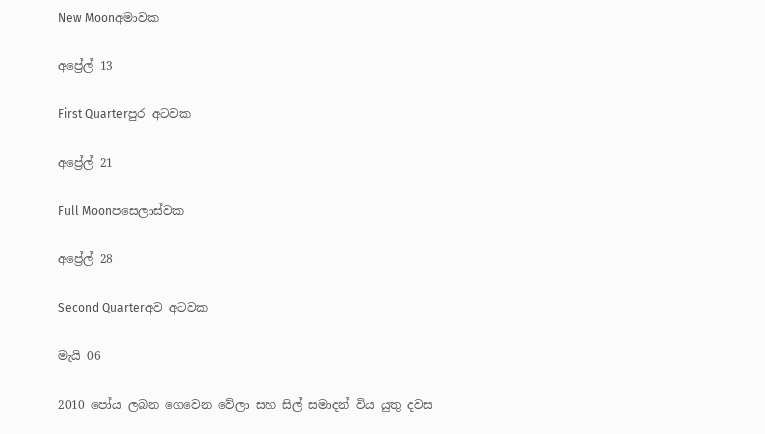New Moonඅමාවක

අප්‍රේල් 13

First Quarterපුර අටවක

අප්‍රේල් 21

Full Moonපසෙලාස්වක

අප්‍රේල් 28

Second Quarterඅව අටවක

මැයි 06

2010 පෝය ලබන ගෙවෙන වේලා සහ සිල් සමාදන් විය යුතු දවස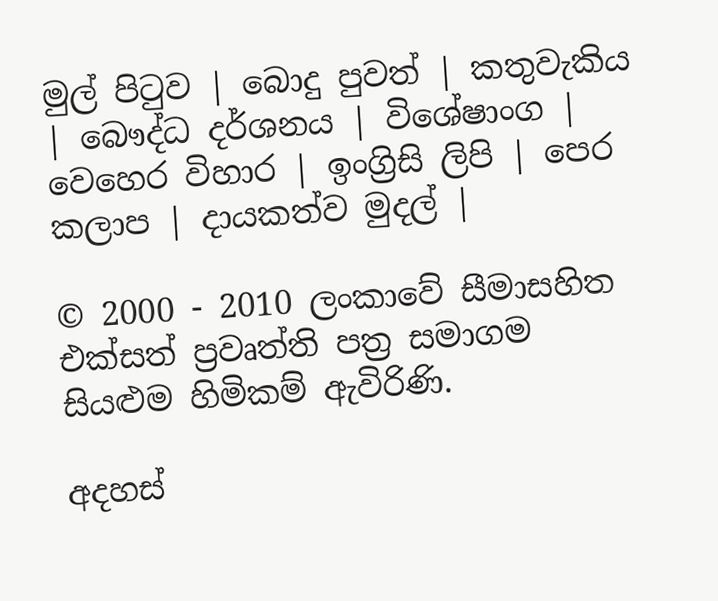මුල් පිටුව | බොදු පුවත් | කතුවැකිය | බෞද්ධ දර්ශනය | විශේෂාංග | වෙහෙර විහාර | ඉංග්‍රිසි ලිපි | පෙර කලාප | දායකත්ව මුදල් |

© 2000 - 2010 ලංකාවේ සීමාසහිත එක්සත් ප්‍රවෘත්ති පත්‍ර සමාගම
සියළුම හිමිකම් ඇවිරිණි.

අදහස්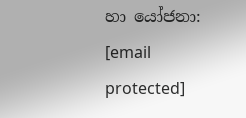හා යෝජනා: [email protected]